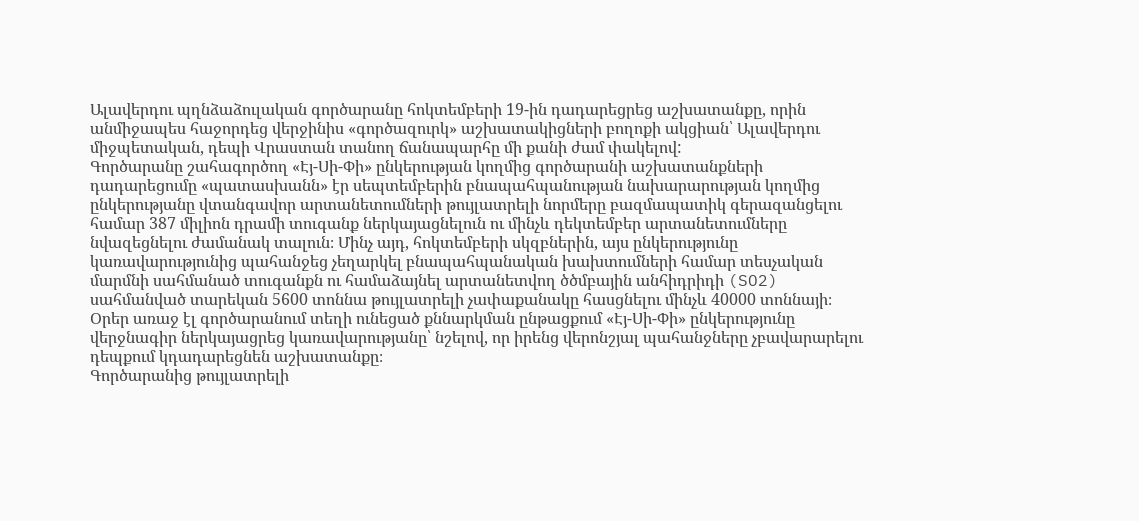Ալավերդու պղնձաձուլական գործարանը հոկտեմբերի 19-ին դադարեցրեց աշխատանքը, որին անմիջապես հաջորդեց վերջինիս «գործազուրկ» աշխատակիցների բողոքի ակցիան՝ Ալավերդու միջպետական, դեպի Վրաստան տանող ճանապարհը մի քանի ժամ փակելով:
Գործարանը շահագործող «Էյ-Սի-Փի» ընկերության կողմից գործարանի աշխատանքների դադարեցումը «պատասխանն» էր սեպտեմբերին բնապահպանության նախարարության կողմից ընկերությանը վտանգավոր արտանետումների թույլատրելի նորմերը բազմապատիկ գերազանցելու համար 387 միլիոն դրամի տուգանք ներկայացնելուն ու մինչև դեկտեմբեր արտանետումները նվազեցնելու ժամանակ տալուն։ Մինչ այդ, հոկտեմբերի սկզբներին, այս ընկերությունը կառավարությունից պահանջեց չեղարկել բնապահպանական խախտումների համար տեսչական մարմնի սահմանած տուգանքն ու համաձայնել արտանետվող ծծմբային անհիդրիդի (SO2) սահմանված տարեկան 5600 տոննա թույլատրելի չափաքանակը հասցնելու մինչև 40000 տոննայի։ Օրեր առաջ էլ գործարանում տեղի ունեցած քննարկման ընթացքում «Էյ-Սի-Փի» ընկերությունը վերջնագիր ներկայացրեց կառավարությանը՝ նշելով, որ իրենց վերոնշյալ պահանջները չբավարարելու դեպքում կդադարեցնեն աշխատանքը։
Գործարանից թույլատրելի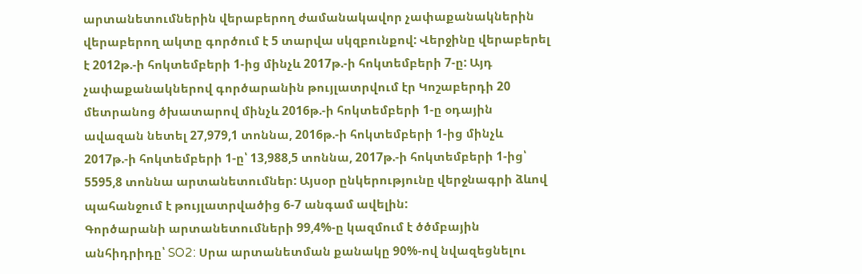արտանետումներին վերաբերող ժամանակավոր չափաքանակներին վերաբերող ակտը գործում է 5 տարվա սկզբունքով: Վերջինը վերաբերել է 2012թ.-ի հոկտեմբերի 1-ից մինչև 2017թ.-ի հոկտեմբերի 7-ը: Այդ չափաքանակներով գործարանին թույլատրվում էր Կոշաբերդի 20 մետրանոց ծխատարով մինչև 2016թ.-ի հոկտեմբերի 1-ը օդային ավազան նետել 27,979,1 տոննա, 2016թ.-ի հոկտեմբերի 1-ից մինչև 2017թ.-ի հոկտեմբերի 1-ը՝ 13,988,5 տոննա, 2017թ.-ի հոկտեմբերի 1-ից՝ 5595,8 տոննա արտանետումներ: Այսօր ընկերությունը վերջնագրի ձևով պահանջում է թույլատրվածից 6-7 անգամ ավելին:
Գործարանի արտանետումների 99,4%-ը կազմում է ծծմբային անհիդրիդը՝ SO2: Սրա արտանետման քանակը 90%-ով նվազեցնելու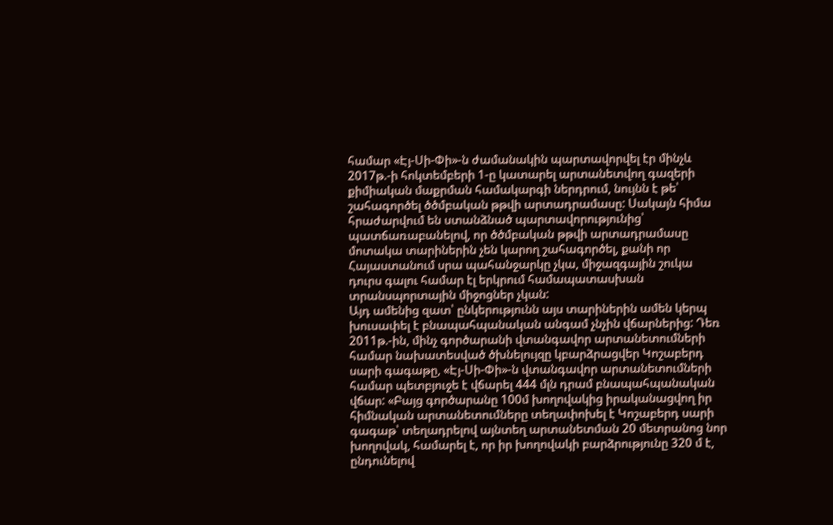համար «Էյ-Սի-Փի»-ն ժամանակին պարտավորվել էր մինչև 2017թ.-ի հոկտեմբերի 1-ը կատարել արտանետվող գազերի քիմիական մաքրման համակարգի ներդրում, նույնն է թե՝ շահագործել ծծմբական թթվի արտադրամասը: Սակայն հիմա հրաժարվում են ստանձնած պարտավորությունից՝ պատճառաբանելով, որ ծծմբական թթվի արտադրամասը մոտակա տարիներին չեն կարող շահագործել, քանի որ Հայաստանում սրա պահանջարկը չկա, միջազգային շուկա դուրս գալու համար էլ երկրում համապատասխան տրանսպորտային միջոցներ չկան:
Այդ ամենից զատ՝ ընկերությունն այս տարիներին ամեն կերպ խուսափել է բնապահպանական անգամ չնչին վճարներից: Դեռ 2011թ.-ին, մինչ գործարանի վտանգավոր արտանետումների համար նախատեսված ծխնելույզը կբարձրացվեր Կոշաբերդ սարի գագաթը, «Էյ-Սի-Փի»-ն վտանգավոր արտանետումների համար պետբյուջե է վճարել 444 մլն դրամ բնապահպանական վճար: «Բայց գործարանը 100մ խողովակից իրականացվող իր հիմնական արտանետումները տեղափոխել է Կոշաբերդ սարի գագաթ՝ տեղադրելով այնտեղ արտանետման 20 մետրանոց նոր խողովակ, համարել է, որ իր խողովակի բարձրությունը 320 մ է, ընդունելով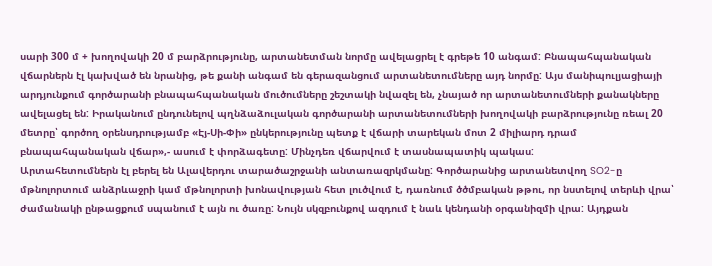սարի 300 մ + խողովակի 20 մ բարձրությունը, արտանետման նորմը ավելացրել է գրեթե 10 անգամ: Բնապահպանական վճարներն էլ կախված են նրանից, թե քանի անգամ են գերազանցում արտանետումները այդ նորմը: Այս մանիպուլյացիայի արդյունքում գործարանի բնապահպանական մուծումները շեշտակի նվազել են, չնայած որ արտանետումների քանակները ավելացել են: Իրականում ընդունելով պղնձաձուլական գործարանի արտանետումների խողովակի բարձրությունը ռեալ 20 մետրը՝ գործող օրենսդրությամբ «Էյ-Սի-Փի» ընկերությունը պետք է վճարի տարեկան մոտ 2 միլիարդ դրամ բնապահպանական վճար»,- ասում է փորձագետը: Մինչդեռ վճարվում է տասնապատիկ պակաս:
Արտահետումներն էլ բերել են Ալավերդու տարածաշրջանի անտառազրկմանը: Գործարանից արտանետվող SO2-ը մթնոլորտում անձրևաջրի կամ մթնոլորտի խոնավության հետ լուծվում է, դառնում ծծմբական թթու, որ նստելով տերևի վրա՝ ժամանակի ընթացքում սպանում է այն ու ծառը: Նույն սկզբունքով ազդում է նաև կենդանի օրգանիզմի վրա: Այդքան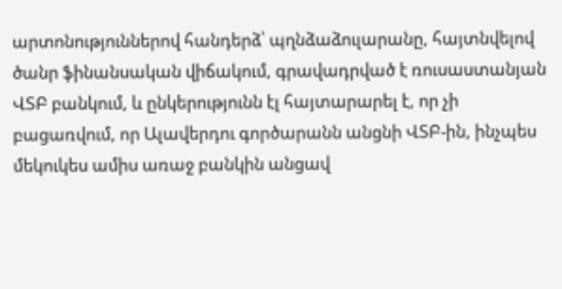արտոնություններով հանդերձ՝ պղնձաձուլարանը, հայտնվելով ծանր ֆինանսական վիճակում, գրավադրված է ռուսաստանյան ՎՏԲ բանկում, և ընկերությունն էլ հայտարարել է, որ չի բացառվում, որ Ալավերդու գործարանն անցնի ՎՏԲ-ին, ինչպես մեկուկես ամիս առաջ բանկին անցավ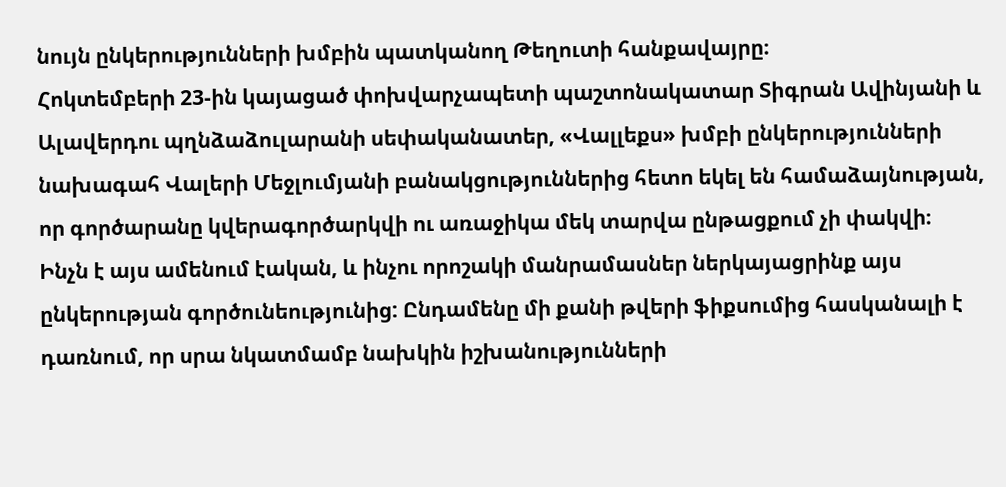նույն ընկերությունների խմբին պատկանող Թեղուտի հանքավայրը։
Հոկտեմբերի 23-ին կայացած փոխվարչապետի պաշտոնակատար Տիգրան Ավինյանի և Ալավերդու պղնձաձուլարանի սեփականատեր, «Վալլեքս» խմբի ընկերությունների նախագահ Վալերի Մեջլումյանի բանակցություններից հետո եկել են համաձայնության, որ գործարանը կվերագործարկվի ու առաջիկա մեկ տարվա ընթացքում չի փակվի։
Ինչն է այս ամենում էական, և ինչու որոշակի մանրամասներ ներկայացրինք այս ընկերության գործունեությունից: Ընդամենը մի քանի թվերի ֆիքսումից հասկանալի է դառնում, որ սրա նկատմամբ նախկին իշխանությունների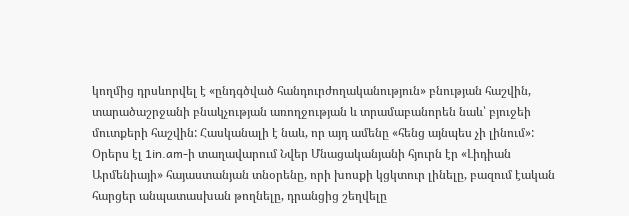կողմից դրսևորվել է «ընդգծված հանդուրժողականություն» բնության հաշվին, տարածաշրջանի բնակչության առողջության և տրամաբանորեն նաև՝ բյուջեի մուտքերի հաշվին: Հասկանալի է նաև, որ այդ ամենը «հենց այնպես չի լինում»:
Օրերս էլ 1in.am-ի տաղավարում Նվեր Մնացականյանի հյուրն էր «Լիդիան Արմենիայի» հայաստանյան տնօրենը, որի խոսքի կցկտուր լինելը, բազում էական հարցեր անպատասխան թողնելը, դրանցից շեղվելը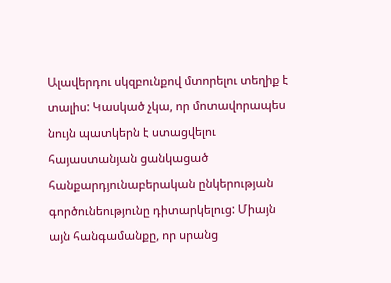Ալավերդու սկզբունքով մտորելու տեղիք է տալիս: Կասկած չկա, որ մոտավորապես նույն պատկերն է ստացվելու հայաստանյան ցանկացած հանքարդյունաբերական ընկերության գործունեությունը դիտարկելուց: Միայն այն հանգամանքը, որ սրանց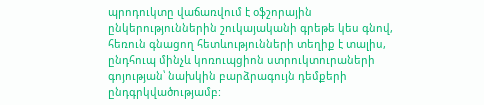պրոդուկտը վաճառվում է օֆշորային ընկերություններին շուկայականի գրեթե կես գնով, հեռուն գնացող հետևությունների տեղիք է տալիս, ընդհուպ մինչև կոռուպցիոն ստրուկտուրաների գոյության՝ նախկին բարձրագույն դեմքերի ընդգրկվածությամբ: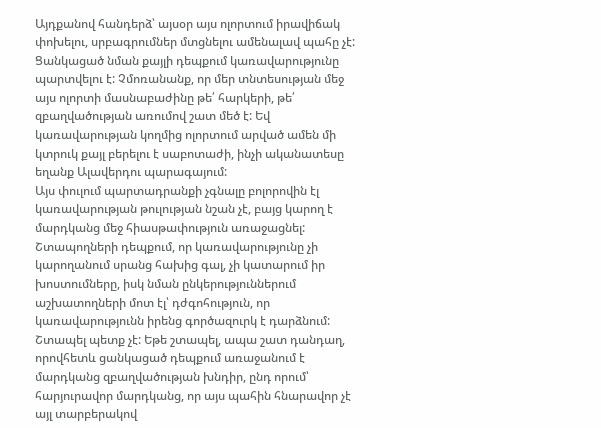Այդքանով հանդերձ՝ այսօր այս ոլորտում իրավիճակ փոխելու, սրբագրումներ մտցնելու ամենալավ պահը չէ: Ցանկացած նման քայլի դեպքում կառավարությունը պարտվելու է: Չմոռանանք, որ մեր տնտեսության մեջ այս ոլորտի մասնաբաժինը թե՛ հարկերի, թե՛ զբաղվածության առումով շատ մեծ է: Եվ կառավարության կողմից ոլորտում արված ամեն մի կտրուկ քայլ բերելու է սաբոտաժի, ինչի ականատեսը եղանք Ալավերդու պարագայում:
Այս փուլում պարտադրանքի չգնալը բոլորովին էլ կառավարության թուլության նշան չէ, բայց կարող է մարդկանց մեջ հիասթափություն առաջացնել: Շտապողների դեպքում, որ կառավարությունը չի կարողանում սրանց հախից գալ, չի կատարում իր խոստումները, իսկ նման ընկերություններում աշխատողների մոտ էլ՝ դժգոհություն, որ կառավարությունն իրենց գործազուրկ է դարձնում: Շտապել պետք չէ: Եթե շտապել, ապա շատ դանդաղ, որովհետև ցանկացած դեպքում առաջանում է մարդկանց զբաղվածության խնդիր, ընդ որում՝ հարյուրավոր մարդկանց, որ այս պահին հնարավոր չէ այլ տարբերակով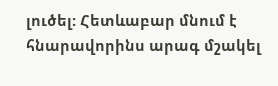լուծել: Հետևաբար մնում է հնարավորինս արագ մշակել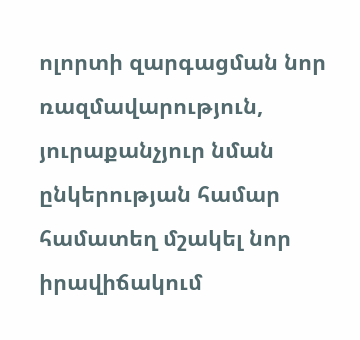ոլորտի զարգացման նոր ռազմավարություն, յուրաքանչյուր նման ընկերության համար համատեղ մշակել նոր իրավիճակում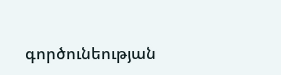գործունեության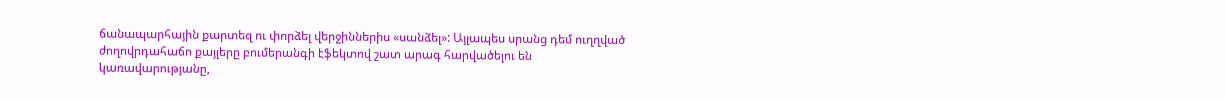ճանապարհային քարտեզ ու փորձել վերջիններիս «սանձել»: Այլապես սրանց դեմ ուղղված ժողովրդահաճո քայլերը բումերանգի էֆեկտով շատ արագ հարվածելու են կառավարությանը,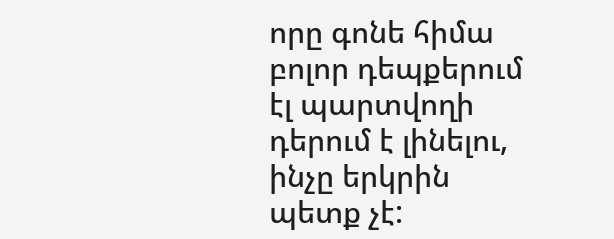որը գոնե հիմա բոլոր դեպքերում էլ պարտվողի դերում է լինելու, ինչը երկրին պետք չէ: